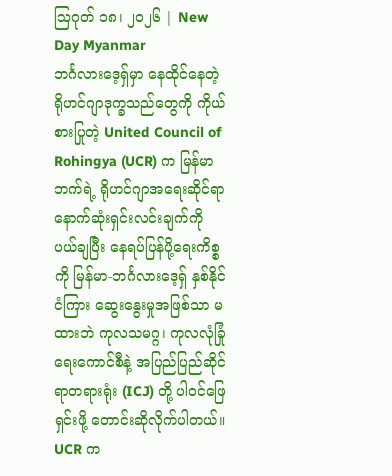ဩဂုတ် ၁၈၊ ၂၀၂၆ | New Day Myanmar
ဘင်္ဂလားဒေ့ရှ်မှာ နေထိုင်နေတဲ့ ရိုဟင်ဂျာဒုက္ခသည်တွေကို ကိုယ်စားပြုတဲ့ United Council of Rohingya (UCR) က မြန်မာဘက်ရဲ့ ရိုဟင်ဂျာအရေးဆိုင်ရာ နောက်ဆုံးရှင်းလင်းချက်ကို ပယ်ချပြီး နေရပ်ပြန်ပို့ရေးကိစ္စကို မြန်မာ-ဘင်္ဂလားဒေ့ရှ် နှစ်နိုင်ငံကြား ဆွေးနွေးမှုအဖြစ်သာ မထားဘဲ ကုလသမဂ္ဂ၊ ကုလလုံခြုံရေးကောင်စီနဲ့ အပြည်ပြည်ဆိုင်ရာတရားရုံး (ICJ) တို့ ပါဝင်ဖြေရှင်းဖို့ တောင်းဆိုလိုက်ပါတယ်။
UCR က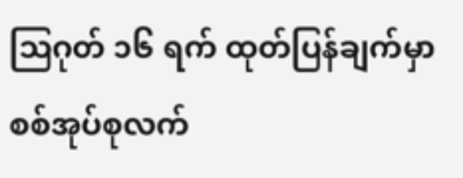ဩဂုတ် ၁၆ ရက် ထုတ်ပြန်ချက်မှာ စစ်အုပ်စုလက်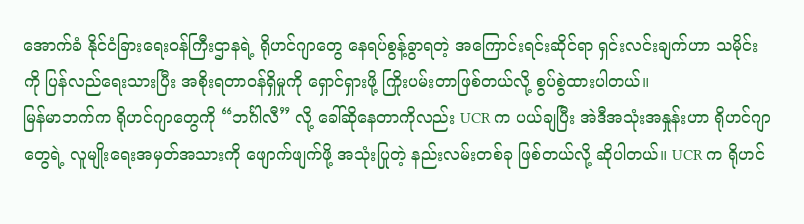အောက်ခံ နိုင်ငံခြားရေးဝန်ကြီးဌာနရဲ့ ရိုဟင်ဂျာတွေ နေရပ်စွန့်ခွာရတဲ့ အကြောင်းရင်းဆိုင်ရာ ရှင်းလင်းချက်ဟာ သမိုင်းကို ပြန်လည်ရေးသားပြီး အစိုးရတာဝန်ရှိမှုကို ရှောင်ရှားဖို့ ကြိုးပမ်းတာဖြစ်တယ်လို့ စွပ်စွဲထားပါတယ်။
မြန်မာဘက်က ရိုဟင်ဂျာတွေကို “ဘင်္ဂါလီ” လို့ ခေါ်ဆိုနေတာကိုလည်း UCR က ပယ်ချပြီး အဲဒီအသုံးအနှုန်းဟာ ရိုဟင်ဂျာတွေရဲ့ လူမျိုးရေးအမှတ်အသားကို ဖျောက်ဖျက်ဖို့ အသုံးပြုတဲ့ နည်းလမ်းတစ်ခု ဖြစ်တယ်လို့ ဆိုပါတယ်။ UCR က ရိုဟင်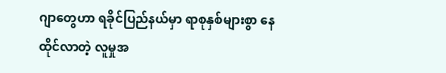ဂျာတွေဟာ ရခိုင်ပြည်နယ်မှာ ရာစုနှစ်များစွာ နေထိုင်လာတဲ့ လူမှုအ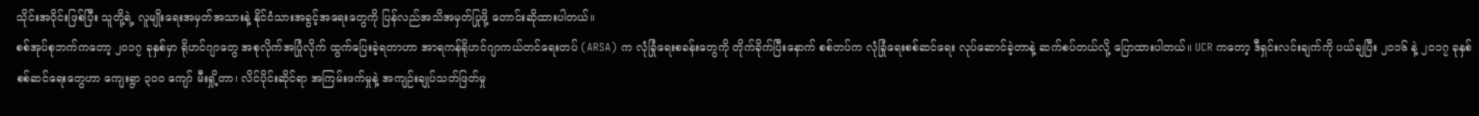သိုင်းအဝိုင်းဖြစ်ပြီး သူတို့ရဲ့ လူမျိုးရေးအမှတ်အသားနဲ့ နိုင်ငံသားအခွင့်အရေးတွေကို ပြန်လည်အသိအမှတ်ပြုဖို့ တောင်းဆိုထားပါတယ်။
စစ်အုပ်စုဘက်ကတော့ ၂၀၁၇ ခုနှစ်မှာ ရိုဟင်ဂျာတွေ အစုလိုက်အပြုံလိုက် ထွက်ပြေးခဲ့ရတာဟာ အာရကန်ရိုဟင်ဂျာကယ်တင်ရေးတပ် (ARSA) က လုံခြုံရေးစခန်းတွေကို တိုက်ခိုက်ပြီးနောက် စစ်တပ်က လုံခြုံရေးစစ်ဆင်ရေး လုပ်ဆောင်ခဲ့တာနဲ့ ဆက်စပ်တယ်လို့ ပြောထားပါတယ်။ UCR ကတော့ ဒီရှင်းလင်းချက်ကို ပယ်ချပြီး ၂၀၁၆ နဲ့ ၂၀၁၇ ခုနှစ် စစ်ဆင်ရေးတွေဟာ ကျေးရွာ ၃၀၀ ကျော် မီးရှို့တာ၊ လိင်ပိုင်းဆိုင်ရာ အကြမ်းဖက်မှုနဲ့ အကျဉ်းချုပ်သတ်ဖြတ်မှု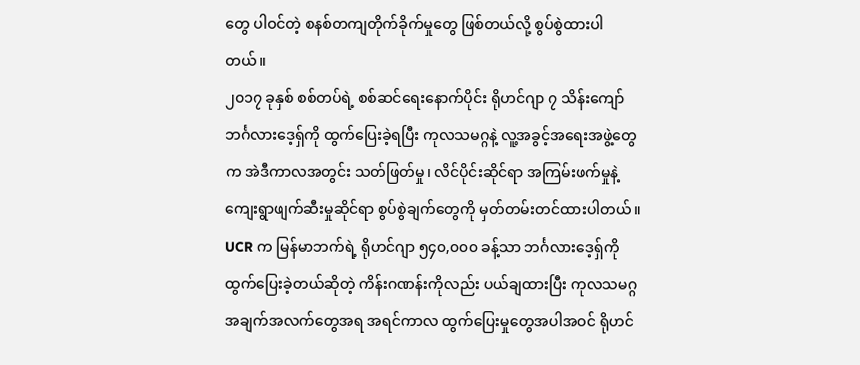တွေ ပါဝင်တဲ့ စနစ်တကျတိုက်ခိုက်မှုတွေ ဖြစ်တယ်လို့ စွပ်စွဲထားပါတယ်။
၂၀၁၇ ခုနှစ် စစ်တပ်ရဲ့ စစ်ဆင်ရေးနောက်ပိုင်း ရိုဟင်ဂျာ ၇ သိန်းကျော် ဘင်္ဂလားဒေ့ရှ်ကို ထွက်ပြေးခဲ့ရပြီး ကုလသမဂ္ဂနဲ့ လူ့အခွင့်အရေးအဖွဲ့တွေက အဲဒီကာလအတွင်း သတ်ဖြတ်မှု၊ လိင်ပိုင်းဆိုင်ရာ အကြမ်းဖက်မှုနဲ့ ကျေးရွာဖျက်ဆီးမှုဆိုင်ရာ စွပ်စွဲချက်တွေကို မှတ်တမ်းတင်ထားပါတယ်။
UCR က မြန်မာဘက်ရဲ့ ရိုဟင်ဂျာ ၅၄၀,၀၀၀ ခန့်သာ ဘင်္ဂလားဒေ့ရှ်ကို ထွက်ပြေးခဲ့တယ်ဆိုတဲ့ ကိန်းဂဏန်းကိုလည်း ပယ်ချထားပြီး ကုလသမဂ္ဂအချက်အလက်တွေအရ အရင်ကာလ ထွက်ပြေးမှုတွေအပါအဝင် ရိုဟင်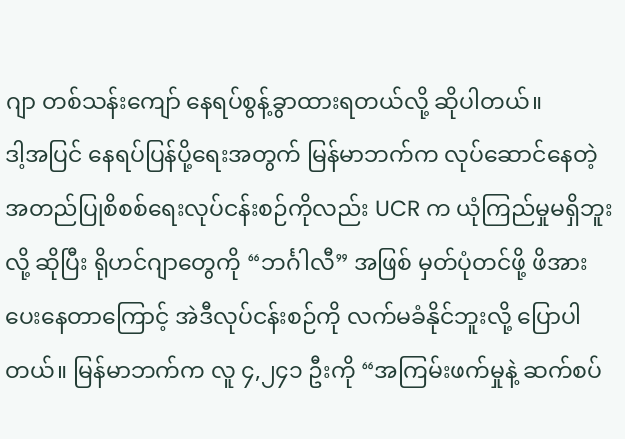ဂျာ တစ်သန်းကျော် နေရပ်စွန့်ခွာထားရတယ်လို့ ဆိုပါတယ်။
ဒါ့အပြင် နေရပ်ပြန်ပို့ရေးအတွက် မြန်မာဘက်က လုပ်ဆောင်နေတဲ့ အတည်ပြုစိစစ်ရေးလုပ်ငန်းစဉ်ကိုလည်း UCR က ယုံကြည်မှုမရှိဘူးလို့ ဆိုပြီး ရိုဟင်ဂျာတွေကို “ဘင်္ဂါလီ” အဖြစ် မှတ်ပုံတင်ဖို့ ဖိအားပေးနေတာကြောင့် အဲဒီလုပ်ငန်းစဉ်ကို လက်မခံနိုင်ဘူးလို့ ပြောပါတယ်။ မြန်မာဘက်က လူ ၄,၂၄၁ ဦးကို “အကြမ်းဖက်မှုနဲ့ ဆက်စပ်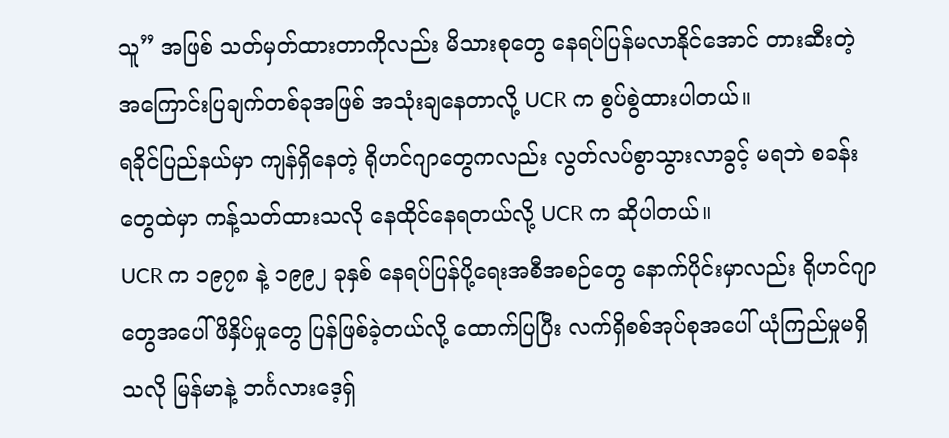သူ” အဖြစ် သတ်မှတ်ထားတာကိုလည်း မိသားစုတွေ နေရပ်ပြန်မလာနိုင်အောင် တားဆီးတဲ့ အကြောင်းပြချက်တစ်ခုအဖြစ် အသုံးချနေတာလို့ UCR က စွပ်စွဲထားပါတယ်။
ရခိုင်ပြည်နယ်မှာ ကျန်ရှိနေတဲ့ ရိုဟင်ဂျာတွေကလည်း လွတ်လပ်စွာသွားလာခွင့် မရဘဲ စခန်းတွေထဲမှာ ကန့်သတ်ထားသလို နေထိုင်နေရတယ်လို့ UCR က ဆိုပါတယ်။
UCR က ၁၉၇၈ နဲ့ ၁၉၉၂ ခုနှစ် နေရပ်ပြန်ပို့ရေးအစီအစဉ်တွေ နောက်ပိုင်းမှာလည်း ရိုဟင်ဂျာတွေအပေါ် ဖိနှိပ်မှုတွေ ပြန်ဖြစ်ခဲ့တယ်လို့ ထောက်ပြပြီး လက်ရှိစစ်အုပ်စုအပေါ် ယုံကြည်မှုမရှိသလို မြန်မာနဲ့ ဘင်္ဂလားဒေ့ရှ်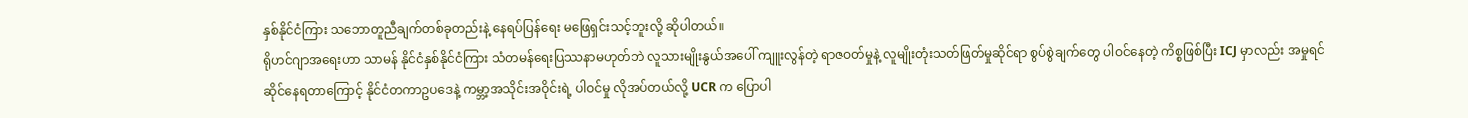နှစ်နိုင်ငံကြား သဘောတူညီချက်တစ်ခုတည်းနဲ့ နေရပ်ပြန်ရေး မဖြေရှင်းသင့်ဘူးလို့ ဆိုပါတယ်။
ရိုဟင်ဂျာအရေးဟာ သာမန် နိုင်ငံနှစ်နိုင်ငံကြား သံတမန်ရေးပြဿနာမဟုတ်ဘဲ လူသားမျိုးနွယ်အပေါ် ကျူးလွန်တဲ့ ရာဇဝတ်မှုနဲ့ လူမျိုးတုံးသတ်ဖြတ်မှုဆိုင်ရာ စွပ်စွဲချက်တွေ ပါဝင်နေတဲ့ ကိစ္စဖြစ်ပြီး ICJ မှာလည်း အမှုရင်ဆိုင်နေရတာကြောင့် နိုင်ငံတကာဥပဒေနဲ့ ကမ္ဘာ့အသိုင်းအဝိုင်းရဲ့ ပါဝင်မှု လိုအပ်တယ်လို့ UCR က ပြောပါ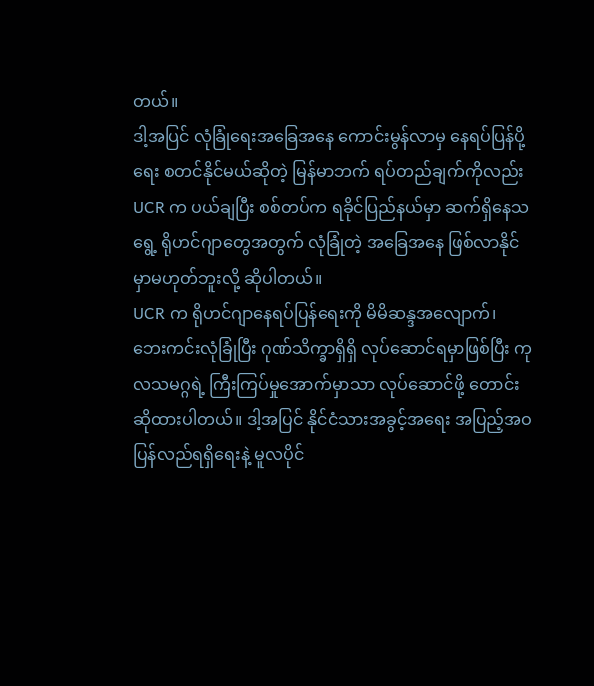တယ်။
ဒါ့အပြင် လုံခြုံရေးအခြေအနေ ကောင်းမွန်လာမှ နေရပ်ပြန်ပို့ရေး စတင်နိုင်မယ်ဆိုတဲ့ မြန်မာဘက် ရပ်တည်ချက်ကိုလည်း UCR က ပယ်ချပြီး စစ်တပ်က ရခိုင်ပြည်နယ်မှာ ဆက်ရှိနေသရွေ့ ရိုဟင်ဂျာတွေအတွက် လုံခြုံတဲ့ အခြေအနေ ဖြစ်လာနိုင်မှာမဟုတ်ဘူးလို့ ဆိုပါတယ်။
UCR က ရိုဟင်ဂျာနေရပ်ပြန်ရေးကို မိမိဆန္ဒအလျောက်၊ ဘေးကင်းလုံခြုံပြီး ဂုဏ်သိက္ခာရှိရှိ လုပ်ဆောင်ရမှာဖြစ်ပြီး ကုလသမဂ္ဂရဲ့ ကြီးကြပ်မှုအောက်မှာသာ လုပ်ဆောင်ဖို့ တောင်းဆိုထားပါတယ်။ ဒါ့အပြင် နိုင်ငံသားအခွင့်အရေး အပြည့်အဝ ပြန်လည်ရရှိရေးနဲ့ မူလပိုင်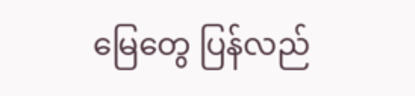မြေတွေ ပြန်လည်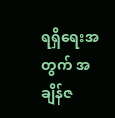ရရှိရေးအတွက် အချိန်ဇ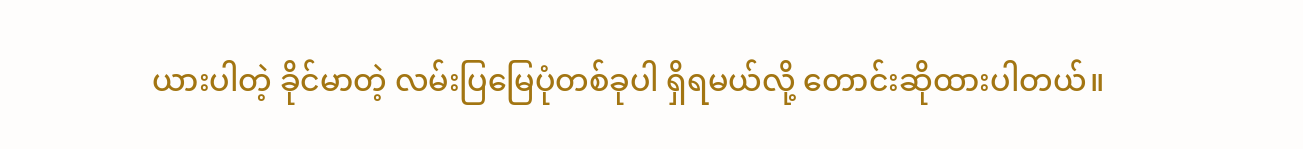ယားပါတဲ့ ခိုင်မာတဲ့ လမ်းပြမြေပုံတစ်ခုပါ ရှိရမယ်လို့ တောင်းဆိုထားပါတယ်။